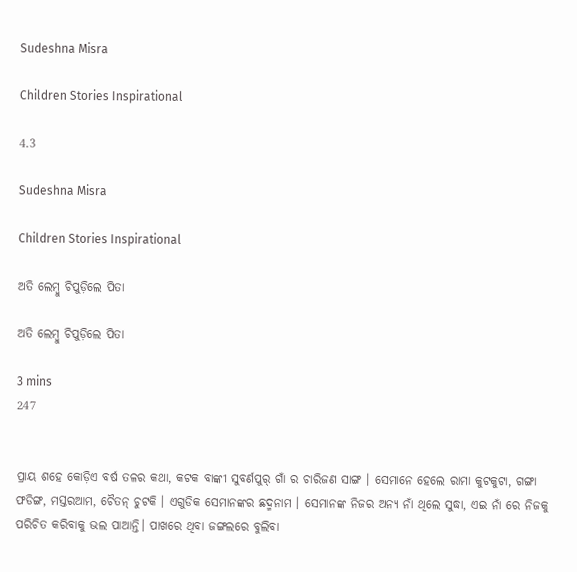Sudeshna Misra

Children Stories Inspirational

4.3

Sudeshna Misra

Children Stories Inspirational

ଅତି ଲେମ୍ବୁ ଚିପୁଡ଼ିଲେ ପିତା

ଅତି ଲେମ୍ବୁ ଚିପୁଡ଼ିଲେ ପିତା

3 mins
247


ପ୍ରାୟ ଶହେ କୋଡ଼ିଏ ବର୍ଷ ତଳର କଥା, କଟକ ବାଙ୍କୀ ସୁବର୍ଣପୁର୍ ଗାଁ ର ଚାରିଜଣ ସାଙ୍ଗ । ସେମାନେ ହେଲେ ରାମା କୁଟକୁଟା, ଗଙ୍ଗା ଫଡିଙ୍ଗ, ମସ୍ତରଆମ, ଚୈତନ୍ ଚୁଟକି । ଏଗୁଡିକ ସେମାନଙ୍କର ଛଦ୍ମନାମ । ସେମାନଙ୍କ ନିଜର ଅନ୍ଯ‌ ନାଁ ଥିଲେ ସୁଦ୍ଧା, ଏଇ ନାଁ ରେ ନିଜକୁ ପରିଚିତ କରିବାକୁ ଭଲ ପାଆନ୍ତି। ପାଖରେ ଥିବା ଜଙ୍ଗଲରେ ବୁଲିବା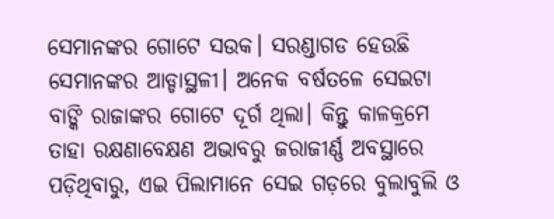ସେମାନଙ୍କର ଗୋଟେ ସଉକ। ସରଣ୍ଡାଗଡ ହେଉଛି ସେମାନଙ୍କର ଆଡ୍ଡାସ୍ଥଳୀ। ଅନେକ ବର୍ଷତଳେ ସେଇଟା ବାଙ୍କି ରାଜାଙ୍କର ଗୋଟେ ଦୂର୍ଗ ଥିଲା। କିନ୍ତୁ କାଳକ୍ରମେ ତାହା ରକ୍ଷଣାବେକ୍ଷଣ ଅଭାବରୁ ଜରାଜୀର୍ଣ୍ଣ ଅବସ୍ଥାରେ ପଡ଼ିଥିବାରୁ, ଏଇ ପିଲାମାନେ ସେଇ ଗଡ଼ରେ ବୁଲାବୁଲି ଓ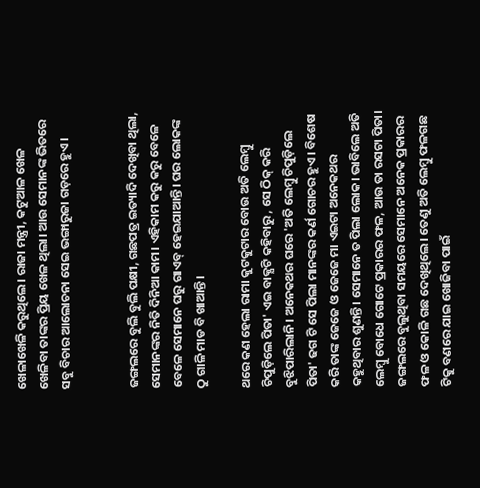ଖେଳାଖେଳି କରୁଥିଲେ। ରାଜା ମନ୍ତ୍ରୀ, କଟୁଆଳ‌ ଖେଳ ଖେଳିବା ତାଙ୍କର ପ୍ରିୟ ଖେଳ ଥିଲା। ଆଉ ସେମାନଙ୍କ ଭିତରେ ସବୁ ବିଚାର ଆଲୋଚନା ସେଇ ଭଙ୍ଗାରୁଜା ଗଡ଼ରେ ହୁଏ।


ଜଙ୍ଗଲରେ ବୁଲି ବୁଲି ପକ୍ଷୀ, ଗଛପତ୍ର ଇତ୍ୟାଦି ଦେଖିବା ଥିଲା, ସେମାନଙ୍କର ନିତି ଦିନିଆ କାମ। ଏହିକାମ କରୁ କରୁ ବେଳେ ବେଳେ ସେମାନେ ଘରୁ ଗାଏବ୍ ହେଇଯାଆନ୍ତି। ଘର ଲୋକଙ୍କ ଠୁ ଗାଳି ମାଡ ବି ଖାଆନ୍ତି।

ଥରେ କଣ ହେଲା ରାମା କୁଟକୁଟାର ବୋଉ ଅତି ଲେମ୍ବୁ ଚିପୁଡ଼ିଲେ ପିତା' ଏଇ ବାକ୍ଯଟି କହିବାରୁ , ସେ ଠିକ୍ କରି ବୁଝିପାରିଲାନି। ଅନେକଥର ଘରେ 'ଅତି ଲେମ୍ବୁ ଚିପୁଡ଼ିଲେ ପିତା' ଢଗ ଟି ସେ ପିଲା ମାନଙ୍କର କର୍ଣ ଗୋଚର ହୁଏ। ବିଶେଷ କରି ତାଙ୍କ ଜେଜେ ଓ ଜେଜେ ମା ଏଇଟା ଅନେକଥର  କହୁଥିବାର ଶୁଣନ୍ତି। ସେମାନେ ତ ପିଲା ଲୋକ। ଭାବିଲେ ଅତି ଲେମ୍ବୁ ବୋଧେ ଗୋଟେ ପ୍ରକାରର ଫଳ, ଆଉ ତା ରସଟା ପିତା। ଜଙ୍ଗଲରେ ବୁଲୁଥିବା ସମୟରେ ସେମାନେ ଅନେକ ପ୍ରକାରର ଫଳ ଓ କୋଳି ଗଛ ଦେଖିଥିଲେ। ତେଣୁ ଅତି ଲେମ୍ବୁ ଫଳଗଛ ଟିକୁ ବଣରେ ଯାଇ ଖୋଜିବା ପାଇଁ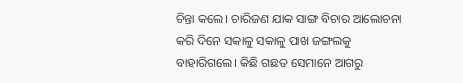ଚିନ୍ତା କଲେ। ଚାରିଜଣ ଯାକ ସାଙ୍ଗ ବିଚାର ଆଲୋଚନା କରି ଦିନେ ସକାଳୁ ସକାଳୁ ପାଖ ଜଙ୍ଗଲକୁ ବାହାରିଗଲେ। କିଛି ଗଛତ ସେମାନେ ଆଗରୁ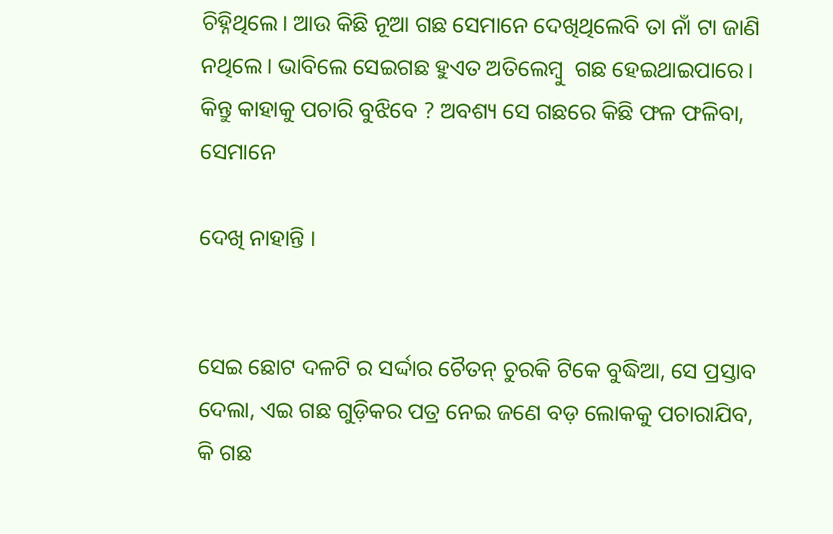ଚିହ୍ନିଥିଲେ। ଆଉ କିଛି ନୂଆ ଗଛ ସେମାନେ ଦେଖିଥିଲେବି ତା ନାଁ ଟା ଜାଣି ନଥିଲେ। ଭାବିଲେ ସେଇଗଛ ହୁଏତ ଅତିଲେମ୍ବୁ  ଗଛ ହେଇଥାଇପାରେ। କିନ୍ତୁ କାହାକୁ ପଚାରି ବୁଝିବେ ? ଅବଶ୍ୟ ସେ ଗଛରେ କିଛି ଫଳ ଫଳିବା, ସେମାନେ

ଦେଖି ନାହାନ୍ତି ।


ସେଇ ଛୋଟ ଦଳଟି ର ସର୍ଦ୍ଦାର ଚୈତନ୍ ଚୁରକି ଟିକେ ବୁଦ୍ଧିଆ, ସେ ପ୍ରସ୍ତାବ ଦେଲା, ଏଇ ଗଛ ଗୁଡ଼ିକର ପତ୍ର ନେଇ ଜଣେ ବଡ଼ ଲୋକକୁ ପଚାରାଯିବ, କି ଗଛ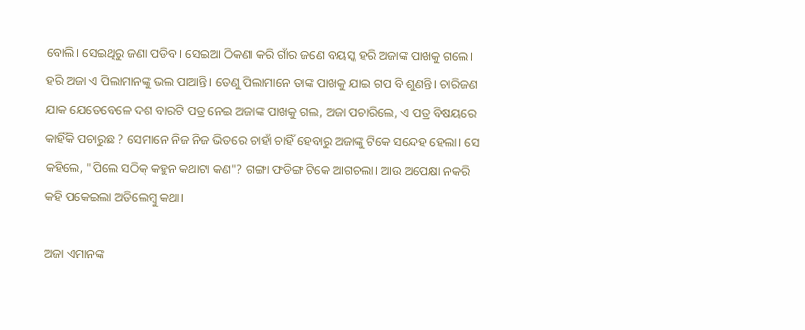ବୋଲି। ସେଇଥିରୁ ଜଣା ପଡିବ। ସେଇଆ ଠିକଣା କରି ଗାଁର ଜଣେ ବୟସ୍କ ହରି ଅଜାଙ୍କ ପାଖକୁ ଗଲେ। ହରି ଅଜା ଏ ପିଲାମାନଙ୍କୁ ଭଲ ପାଆନ୍ତି। ତେଣୁ ପିଲାମାନେ ତାଙ୍କ ପାଖକୁ ଯାଇ ଗପ ବି ଶୁଣନ୍ତି। ଚାରିଜଣ ଯାକ ଯେତେବେଳେ ଦଶ ବାରଟି ପତ୍ର ନେଇ ଅଜାଙ୍କ ପାଖକୁ ଗଲ, ଅଜା ପଚାରିଲେ, ଏ ପତ୍ର ବିଷୟରେ କାହିଁକି ପଚାରୁଛ ? ସେମାନେ ନିଜ ନିଜ ଭିତରେ ଚାହାଁ ଚାହିଁ ହେବାରୁ ଅଜାଙ୍କୁ ଟିକେ ସନ୍ଦେହ ହେଲା। ସେ କହିଲେ, "ପିଲେ ସଠିକ୍ କହୁନ କଥାଟା କଣ"? ଗଙ୍ଗା ଫଡିଙ୍ଗ ଟିକେ ଆଗଚଲା। ଆଉ ଅପେକ୍ଷା ନକରି କହି ପକେଇଲା ଅତିଲେମ୍ବୁ କଥା।

ଅଜା ଏମାନଙ୍କ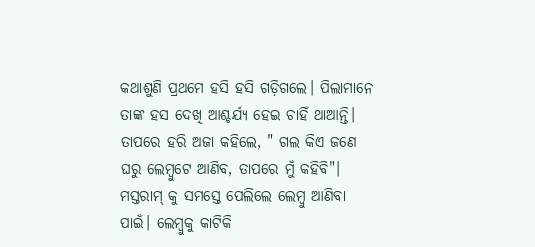କଥାଶୁଣି ପ୍ରଥମେ ହସି ହସି ଗଡ଼ିଗଲେ। ପିଲାମାନେ ତାଙ୍କ ହସ ଦେଖି ଆଶ୍ଚର୍ଯ୍ୟ ହେଇ ଚାହିଁ ଥାଆନ୍ତି। ତାପରେ ହରି ଅଜା କହିଲେ, " ଗଲ କିଏ ଜଣେ ଘରୁ ଲେମ୍ବୁଟେ ଆଣିବ, ତାପରେ ମୁଁ କହିବି"। ମସ୍ତରାମ୍ କୁ ସମସ୍ତେ ପେଲିଲେ ଲେମ୍ବୁ ଆଣିବା ପାଇଁ। ଲେମ୍ବୁକୁ କାଟିକି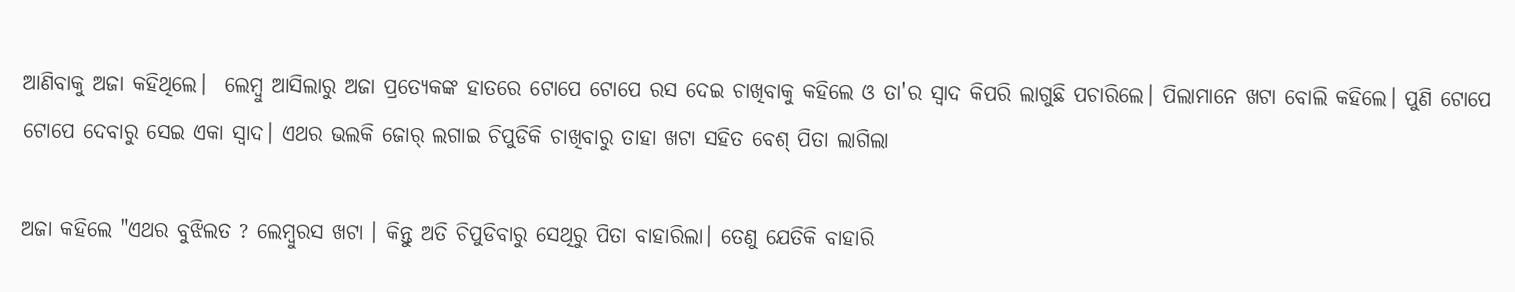ଆଣିବାକୁ ଅଜା କହିଥିଲେ।  ଲେମ୍ବୁ ଆସିଲାରୁ ଅଜା ପ୍ରତ୍ୟେକଙ୍କ ହାତରେ ଟୋପେ ଟୋପେ ରସ ଦେଇ ଚାଖିବାକୁ କହିଲେ ଓ ତା'ର ସ୍ବାଦ କିପରି ଲାଗୁଛି ପଚାରିଲେ। ପିଲାମାନେ ଖଟା ବୋଲି କହିଲେ। ପୁଣି ଟୋପେ ଟୋପେ ଦେବାରୁ ସେଇ ଏକା ସ୍ବାଦ। ଏଥର ଭଲକି ଜୋର୍ ଲଗାଇ ଚିପୁଡିକି ଚାଖିବାରୁ ତାହା ଖଟା ସହିତ ବେଶ୍ ପିତା ଲାଗିଲା

ଅଜା କହିଲେ "ଏଥର ବୁଝିଲତ ? ଲେମ୍ବୁରସ ଖଟା । କିନ୍ତୁ ଅତି ଚିପୁଡିବାରୁ ସେଥିରୁ ପିତା ବାହାରିଲା। ତେଣୁ ଯେତିକି ବାହାରି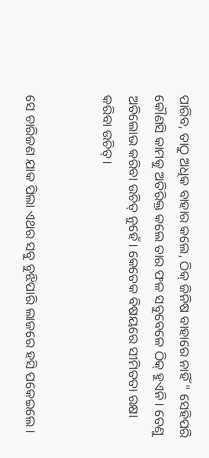ପାରିବ, ତାଠୁ ଅଧିକ ବାହାର କଲେ, ଠିକ୍ ଜିନିଷ ବାହାରେ ନାହିଁ " ସେହିପରି କୌଣସି କାମକୁ ଅତିରିକ୍ତ କଲେ ତାର ଫଳ ସବୁବେଳେ ଠିକ୍ ହୁଏନି। ତେଣୁ ଅତିଲୋଭ କରିବା ଉଚିତ୍ ନୁହେଁ। କେତେକ ବିଷୟରେ ସୀମିତତା ରକ୍ଷା କରିବା ଉଚିତ୍।


ସେ ଚାରିଜଣ ଯାକ ପିଲା ଏଥର ସବୁ ବୁଝିପାରି ଲାଜରେ ହସି ପକେଇଲେ।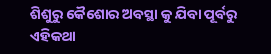ଶିଶୁରୁ କୈଶୋର ଅବସ୍ଥା କୁ ଯିବା ପୂର୍ବରୁ ଏହିକଥା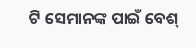ଟି ସେମାନଙ୍କ ପାଇଁ ବେଶ୍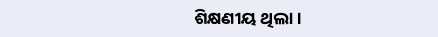ଶିକ୍ଷଣୀୟ ଥିଲା।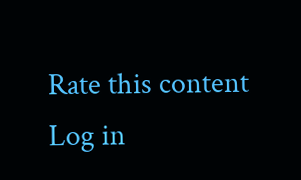Rate this content
Log in